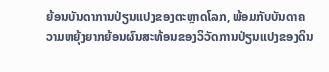ຍ້ອນບັນດາການປ່ຽນແປງຂອງຕະຫຼາດໂລກ, ພ້ອມກັບບັນດາຄວາມຫຍຸ້ງຍາກຍ້ອນຜົນສະທ້ອນຂອງວິວັດການປ່ຽນແປງຂອງດິນ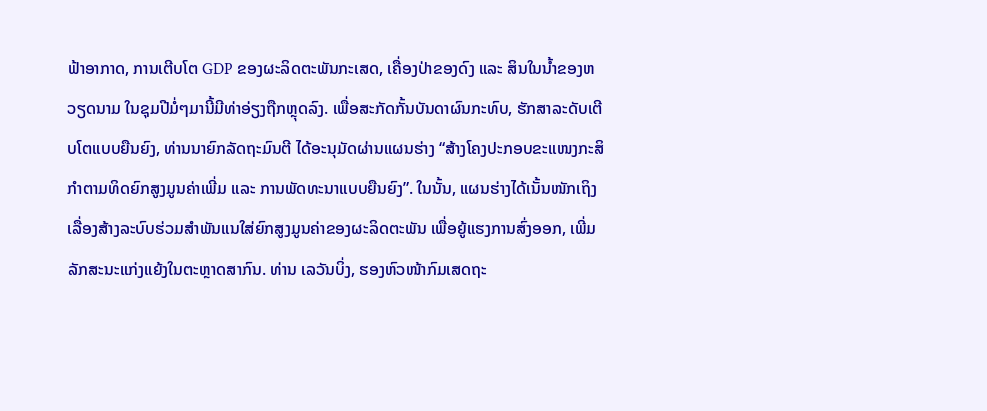ຟ້າອາກາດ, ການເຕີບໂຕ GDP ຂອງຜະລິດຕະພັນກະເສດ, ເຄື່ອງປ່າຂອງດົງ ແລະ ສິນໃນນ້ຳຂອງຫວຽດນາມ ໃນຊຸມປີມໍ່ໆມານີ້ມີທ່າອ່ຽງຖືກຫຼຸດລົງ. ເພື່ອສະກັດກັ້ນບັນດາຜົນກະທົບ, ຮັກສາລະດັບເຕີບໂຕແບບຍືນຍົງ, ທ່ານນາຍົກລັດຖະມົນຕີ ໄດ້ອະນຸມັດຜ່ານແຜນຮ່າງ “ສ້າງໂຄງປະກອບຂະແໜງກະສິກຳຕາມທິດຍົກສູງມູນຄ່າເພີ່ມ ແລະ ການພັດທະນາແບບຍືນຍົງ”. ໃນນັ້ນ, ແຜນຮ່າງໄດ້ເນັ້ນໜັກເຖິງເລື່ອງສ້າງລະບົບຮ່ວມສຳພັນແນໃສ່ຍົກສູງມູນຄ່າຂອງຜະລິດຕະພັນ ເພື່ອຍູ້ແຮງການສົ່ງອອກ, ເພີ່ມລັກສະນະແກ່ງແຍ້ງໃນຕະຫຼາດສາກົນ. ທ່ານ ເລວັນບິ່ງ, ຮອງຫົວໜ້າກົມເສດຖະ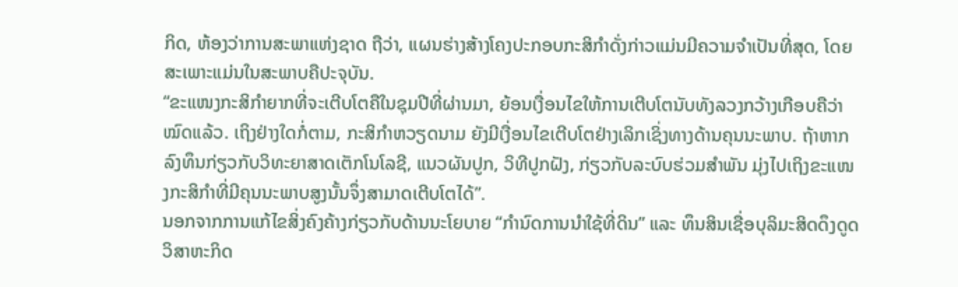ກິດ, ຫ້ອງວ່າການສະພາແຫ່ງຊາດ ຖືວ່າ, ແຜນຮ່າງສ້າງໂຄງປະກອບກະສິກຳດັ່ງກ່າວແມ່ນມີຄວາມຈຳເປັນທີ່ສຸດ, ໂດຍສະເພາະແມ່ນໃນສະພາບຄືປະຈຸບັນ.
“ຂະແໜງກະສິກຳຍາກທີ່ຈະເຕີບໂຕຄືໃນຊຸມປີທີ່ຜ່ານມາ, ຍ້ອນເງື່ອນໄຂໃຫ້ການເຕີບໂຕນັບທັງລວງກວ້າງເກືອບຄືວ່າໝົດແລ້ວ. ເຖິງຢ່າງໃດກໍ່ຕາມ, ກະສິກຳຫວຽດນາມ ຍັງມີເງື່ອນໄຂເຕີບໂຕຢ່າງເລິກເຊິ່ງທາງດ້ານຄຸນນະພາບ. ຖ້າຫາກລົງທຶນກ່ຽວກັບວິທະຍາສາດເຕັກໂນໂລຊີ, ແນວຜັນປູກ, ວິທີປູກຝັງ, ກ່ຽວກັບລະບົບຮ່ວມສຳພັນ ມຸ່ງໄປເຖິງຂະແໜງກະສິກຳທີ່ມີຄຸນນະພາບສູງນັ້ນຈຶ່ງສາມາດເຕີບໂຕໄດ້”.
ນອກຈາກການແກ້ໄຂສິ່ງຄົງຄ້າງກ່ຽວກັບດ້ານນະໂຍບາຍ “ກຳນົດການນຳໃຊ້ທີ່ດິນ” ແລະ ທຶນສິນເຊື່ອບຸລິມະສິດດຶງດູດວິສາຫະກິດ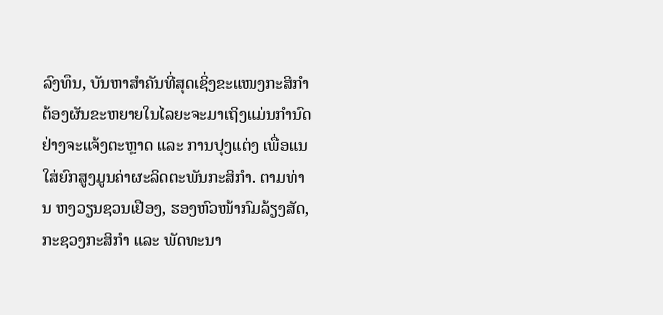ລົງທຶນ, ບັນຫາສຳຄັນທີ່ສຸດເຊິ່ງຂະແໜງກະສິກຳຕ້ອງຜັນຂະຫຍາຍໃນໄລຍະຈະມາເຖິງແມ່ນກຳນົດຢ່າງຈະແຈ້ງຕະຫຼາດ ແລະ ການປຸງແຕ່ງ ເພື່ອແນໃສ່ຍົກສູງມູນຄ່າຜະລິດຕະພັນກະສິກຳ. ຕາມທ່ານ ຫງວຽນຊວນເຢືອງ, ຮອງຫົວໜ້າກົມລ້ຽງສັດ, ກະຊວງກະສິກຳ ແລະ ພັດທະນາ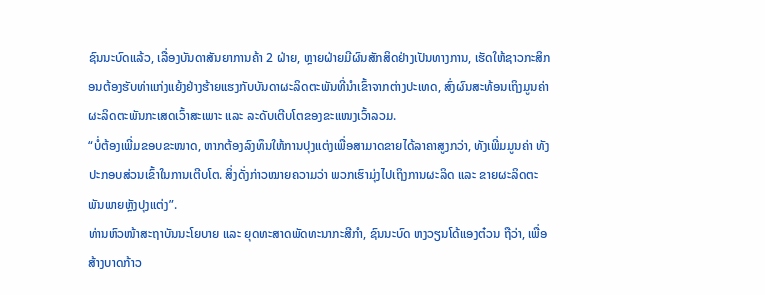ຊົນນະບົດແລ້ວ, ເລື່ອງບັນດາສັນຍາການຄ້າ 2 ຝ່າຍ, ຫຼາຍຝ່າຍມີຜົນສັກສິດຢ່າງເປັນທາງການ, ເຮັດໃຫ້ຊາວກະສິກອນຕ້ອງຮັບທ່າແກ່ງແຍ້ງຢ່າງຮ້າຍແຮງກັບບັນດາຜະລິດຕະພັນທີ່ນຳເຂົ້າຈາກຕ່າງປະເທດ, ສົ່ງຜົນສະທ້ອນເຖິງມູນຄ່າຜະລິດຕະພັນກະເສດເວົ້າສະເພາະ ແລະ ລະດັບເຕີບໂຕຂອງຂະແໜງເວົ້າລວມ.
“ບໍ່ຕ້ອງເພີ່ມຂອບຂະໜາດ, ຫາກຕ້ອງລົງທຶນໃຫ້ການປຸງແຕ່ງເພື່ອສາມາດຂາຍໄດ້ລາຄາສູງກວ່າ, ທັງເພີ່ມມູນຄ່າ ທັງປະກອບສ່ວນເຂົ້າໃນການເຕີບໂຕ. ສິ່ງດັ່ງກ່າວໝາຍຄວາມວ່າ ພວກເຮົາມຸ່ງໄປເຖິງການຜະລິດ ແລະ ຂາຍຜະລິດຕະພັນພາຍຫຼັງປຸງແຕ່ງ”.
ທ່ານຫົວໜ້າສະຖາບັນນະໂຍບາຍ ແລະ ຍຸດທະສາດພັດທະນາກະສີກຳ, ຊົນນະບົດ ຫງວຽນໂດ້ແອງຕ໋ວນ ຖືວ່າ, ເພື່ອສ້າງບາດກ້າວ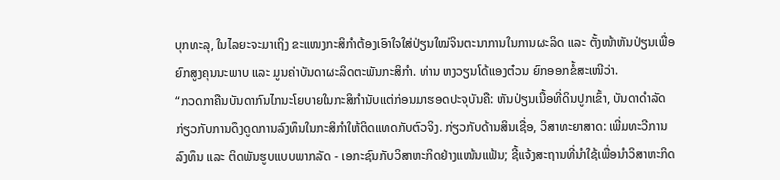ບຸກທະລຸ, ໃນໄລຍະຈະມາເຖິງ ຂະແໜງກະສິກຳຕ້ອງເອົາໃຈໃສ່ປ່ຽນໃໝ່ຈິນຕະນາການໃນການຜະລິດ ແລະ ຕັ້ງໜ້າຫັນປ່ຽນເພື່ອຍົກສູງຄຸນນະພາບ ແລະ ມູນຄ່າບັນດາຜະລິດຕະພັນກະສິກຳ. ທ່ານ ຫງວຽນໂດ້ແອງຕ໋ວນ ຍົກອອກຂໍ້ສະເໜີວ່າ.
“ກວດກາຄືນບັນດາກົນໄກນະໂຍບາຍໃນກະສິກຳນັບແຕ່ກ່ອນມາຮອດປະຈຸບັນຄື: ຫັນປ່ຽນເນື້ອທີ່ດິນປູກເຂົ້າ, ບັນດາດຳລັດກ່ຽວກັບການດຶງດູດການລົງທຶນໃນກະສິກຳໃຫ້ຕິດແທດກັບຕົວຈິງ. ກ່ຽວກັບດ້ານສິນເຊື່ອ, ວິສາທະຍາສາດ: ເພີ່ມທະວີການລົງທຶນ ແລະ ຕິດພັນຮູບແບບພາກລັດ - ເອກະຊົນກັບວິສາຫະກິດຢ່າງແໜ້ນແຟ້ນ; ຊີ້ແຈ້ງສະຖານທີ່ນຳໃຊ້ເພື່ອນຳວິສາຫະກິດ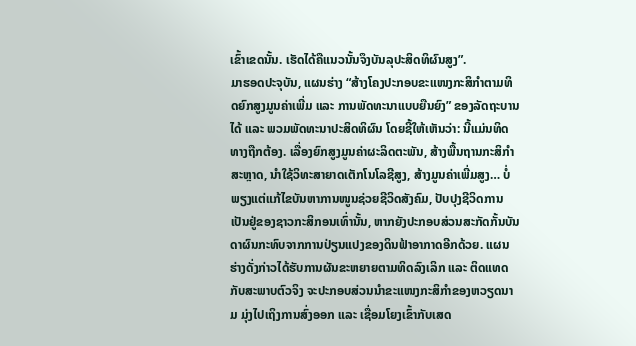ເຂົ້າເຂດນັ້ນ. ເຮັດໄດ້ຄືແນວນັ້ນຈຶງບັນລຸປະສິດທິຜົນສູງ”.
ມາຮອດປະຈຸບັນ, ແຜນຮ່າງ “ສ້າງໂຄງປະກອບຂະແໜງກະສິກຳຕາມທິດຍົກສູງມູນຄ່າເພີ່ມ ແລະ ການພັດທະນາແບບຍືນຍົງ” ຂອງລັດຖະບານໄດ້ ແລະ ພວມພັດທະນາປະສິດທິຜົນ ໂດຍຊີ້ໃຫ້ເຫັນວ່າ: ນີ້ແມ່ນທິດທາງຖືກຕ້ອງ. ເລື່ອງຍົກສູງມູນຄ່າຜະລິດຕະພັນ, ສ້າງພື້ນຖານກະສິກຳສະຫຼາດ, ນຳໃຊ້ວິທະສາຍາດເຕັກໂນໂລຊີສູງ, ສ້າງມູນຄ່າເພີ່ມສູງ… ບໍ່ພຽງແຕ່ແກ້ໄຂບັນຫາການໜູນຊ່ວຍຊີວິດສັງຄົມ, ປັບປຸງຊີວິດການເປັນຢູ່ຂອງຊາວກະສິກອນເທົ່ານັ້ນ, ຫາກຍັງປະກອບສ່ວນສະກັດກັ້ນບັນດາຜົນກະທົບຈາກການປ່ຽນແປງຂອງດິນຟ້າອາກາດອີກດ້ວຍ. ແຜນຮ່າງດັ່ງກ່າວໄດ້ຮັບການຜັນຂະຫຍາຍຕາມທິດລົງເລິກ ແລະ ຕິດແທດກັບສະພາບຕົວຈິງ ຈະປະກອບສ່ວນນຳຂະແໜງກະສິກຳຂອງຫວຽດນາມ ມຸ່ງໄປເຖິງການສົ່ງອອກ ແລະ ເຊື່ອມໂຍງເຂົ້າກັບເສດ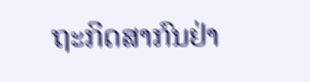ຖະກິດສາກົນຢ່າ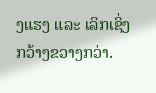ງແຮງ ແລະ ເລິກເຊິ່ງກວ້າງຂວາງກວ່າ.